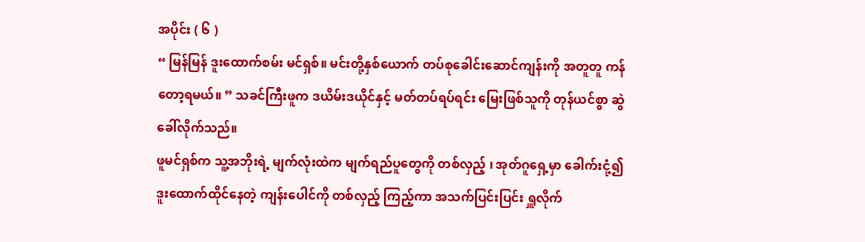အပိုင်း ( ၆ )
“ မြန်မြန် ဒူးထောက်စမ်း မင်ရှစ်။ မင်းတို့နှစ်ယောက် တပ်စုခေါင်းဆောင်ကျန်းကို အတူတူ ကန်တော့ရမယ်။ ” သခင်ကြီးဖူက ဒယိမ်းဒယိုင်နှင့် မတ်တပ်ရပ်ရင်း မြေးဖြစ်သူကို တုန်ယင်စွာ ဆွဲခေါ်လိုက်သည်။
ဖူမင်ရှစ်က သူ့အဘိုးရဲ့ မျက်လုံးထဲက မျက်ရည်ပူတွေကို တစ်လှည့် ၊ အုတ်ဂူရှေ့မှာ ခေါက်းငုံ့၍ ဒူးထောက်ထိုင်နေတဲ့ ကျန်းပေါင်ကို တစ်လှည့် ကြည့်ကာ အသက်ပြင်းပြင်း ရှူလိုက်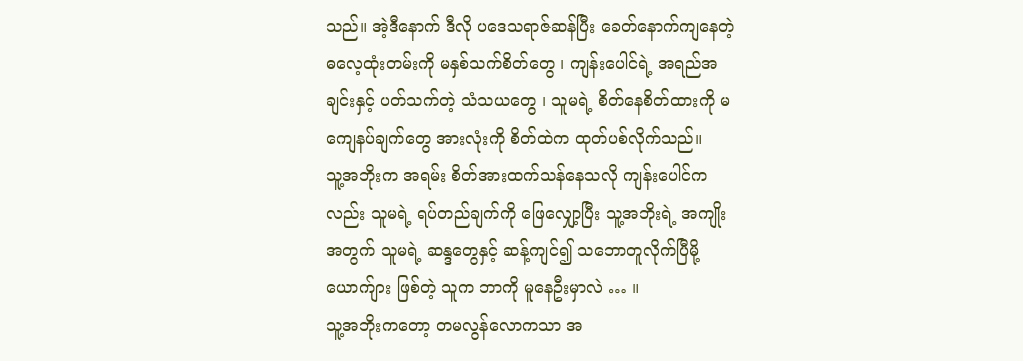သည်။ အဲ့ဒီနောက် ဒီလို ပဒေသရာဇ်ဆန်ပြီး ခေတ်နောက်ကျနေတဲ့ ဓလေ့ထုံးတမ်းကို မနှစ်သက်စိတ်တွေ ၊ ကျန်းပေါင်ရဲ့ အရည်အချင်းနှင့် ပတ်သက်တဲ့ သံသယတွေ ၊ သူမရဲ့ စိတ်နေစိတ်ထားကို မကျေနပ်ချက်တွေ အားလုံးကို စိတ်ထဲက ထုတ်ပစ်လိုက်သည်။
သူ့အဘိုးက အရမ်း စိတ်အားထက်သန်နေသလို ကျန်းပေါင်ကလည်း သူမရဲ့ ရပ်တည်ချက်ကို ဖြေလျှော့ပြီး သူ့အဘိုးရဲ့ အကျိုးအတွက် သူမရဲ့ ဆန္ဒတွေနှင့် ဆန့်ကျင်၍ သဘောတူလိုက်ပြီမို့ ယောက်ျား ဖြစ်တဲ့ သူက ဘာကို မူနေဦးမှာလဲ … ။
သူ့အဘိုးကတော့ တမလွန်လောကသာ အ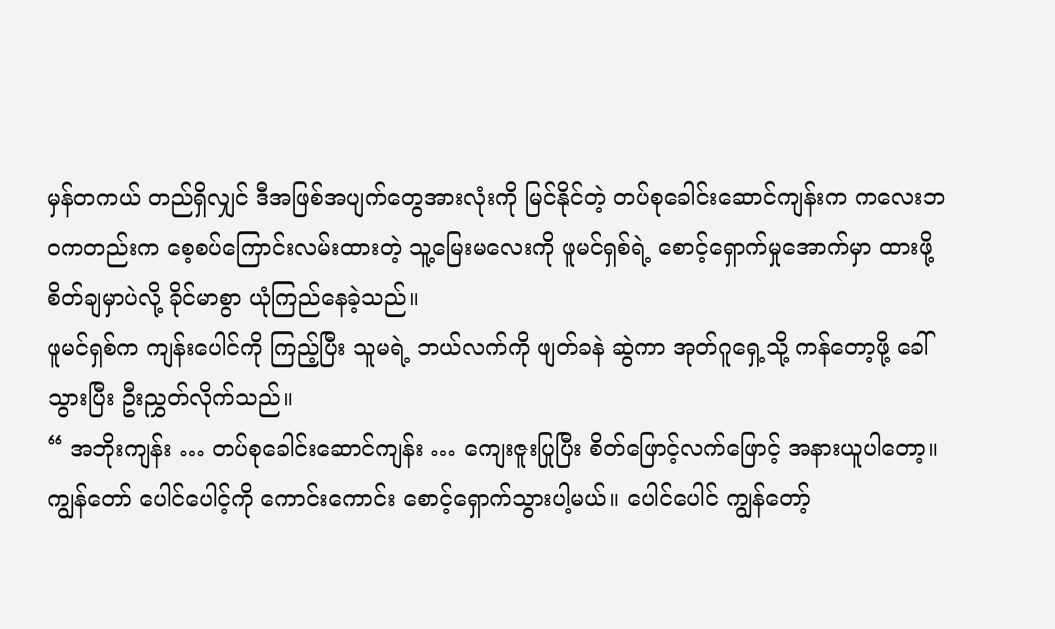မှန်တကယ် တည်ရှိလျှင် ဒီအဖြစ်အပျက်တွေအားလုံးကို မြင်နိုင်တဲ့ တပ်စုခေါင်းဆောင်ကျန်းက ကလေးဘဝကတည်းက စေ့စပ်ကြောင်းလမ်းထားတဲ့ သူ့မြေးမလေးကို ဖူမင်ရှစ်ရဲ့ စောင့်ရှောက်မှုအောက်မှာ ထားဖို့ စိတ်ချမှာပဲလို့ ခိုင်မာစွာ ယုံကြည်နေခဲ့သည်။
ဖူမင်ရှစ်က ကျန်းပေါင်ကို ကြည့်ပြီး သူမရဲ့ ဘယ်လက်ကို ဖျတ်ခနဲ ဆွဲကာ အုတ်ဂူရှေ့သို့ ကန်တော့ဖို့ ခေါ်သွားပြီး ဦးညွှတ်လိုက်သည်။
“ အဘိုးကျန်း … တပ်စုခေါင်းဆောင်ကျန်း … ကျေးဇူးပြုပြီး စိတ်ဖြောင့်လက်ဖြောင့် အနားယူပါတော့။ ကျွန်တော် ပေါင်ပေါင့်ကို ကောင်းကောင်း စောင့်ရှောက်သွားပါ့မယ်။ ပေါင်ပေါင် ကျွန်တော့်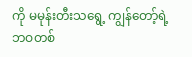ကို မမုန်းတီးသရွေ့ ကျွန်တော့်ရဲ့ ဘဝတစ်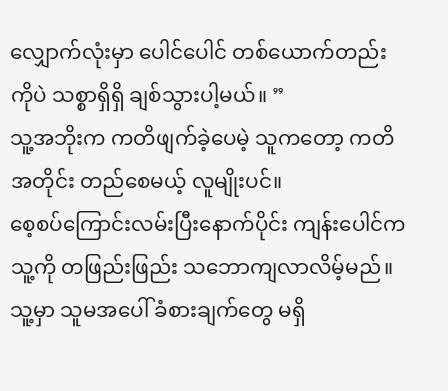လျှောက်လုံးမှာ ပေါင်ပေါင် တစ်ယောက်တည်းကိုပဲ သစ္စာရှိရှိ ချစ်သွားပါ့မယ်။ ”
သူ့အဘိုးက ကတိဖျက်ခဲ့ပေမဲ့ သူကတော့ ကတိအတိုင်း တည်စေမယ့် လူမျိုးပင်။
စေ့စပ်ကြောင်းလမ်းပြီးနောက်ပိုင်း ကျန်းပေါင်က သူ့ကို တဖြည်းဖြည်း သဘောကျလာလိမ့်မည်။ သူ့မှာ သူမအပေါ် ခံစားချက်တွေ မရှိ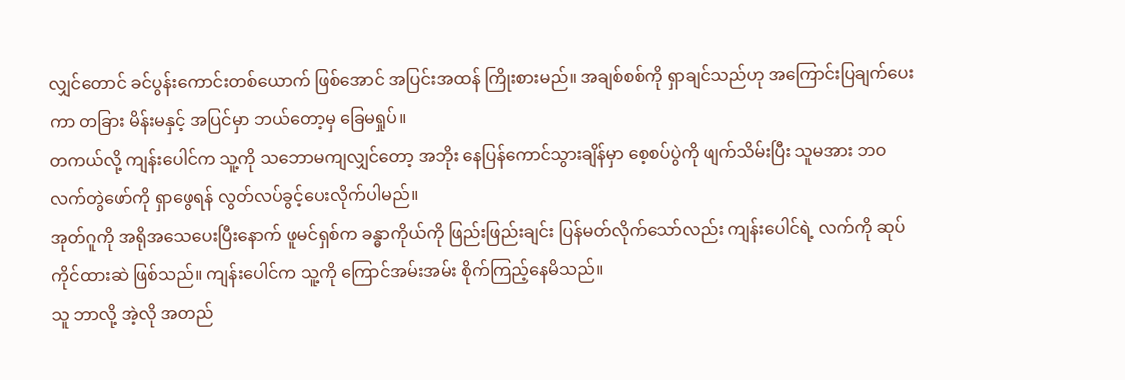လျှင်တောင် ခင်ပွန်းကောင်းတစ်ယောက် ဖြစ်အောင် အပြင်းအထန် ကြိုးစားမည်။ အချစ်စစ်ကို ရှာချင်သည်ဟု အကြောင်းပြချက်ပေးကာ တခြား မိန်းမနှင့် အပြင်မှာ ဘယ်တော့မှ ခြေမရှုပ်။
တကယ်လို့ ကျန်းပေါင်က သူ့ကို သဘောမကျလျှင်တော့ အဘိုး နေပြန်ကောင်သွားချိန်မှာ စေ့စပ်ပွဲကို ဖျက်သိမ်းပြီး သူမအား ဘဝလက်တွဲဖော်ကို ရှာဖွေရန် လွတ်လပ်ခွင့်ပေးလိုက်ပါမည်။
အုတ်ဂူကို အရိုအသေပေးပြီးနောက် ဖူမင်ရှစ်က ခန္ဓာကိုယ်ကို ဖြည်းဖြည်းချင်း ပြန်မတ်လိုက်သော်လည်း ကျန်းပေါင်ရဲ့ လက်ကို ဆုပ်ကိုင်ထားဆဲ ဖြစ်သည်။ ကျန်းပေါင်က သူ့ကို ကြောင်အမ်းအမ်း စိုက်ကြည့်နေမိသည်။
သူ ဘာလို့ အဲ့လို အတည်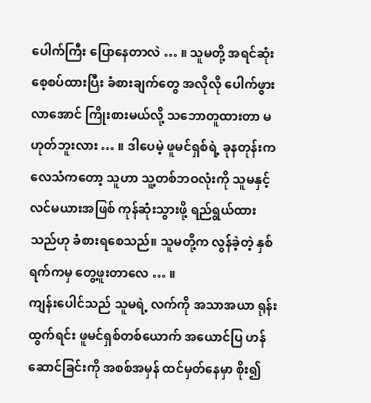ပေါက်ကြီး ပြောနေတာလဲ … ။ သူမတို့ အရင်ဆုံး စေ့စပ်ထားပြီး ခံစားချက်တွေ အလိုလို ပေါက်ဖွားလာအောင် ကြိုးစားမယ်လို့ သဘောတူထားတာ မဟုတ်ဘူးလား … ။ ဒါပေမဲ့ ဖူမင်ရှစ်ရဲ့ ခုနတုန်းက လေသံကတော့ သူဟာ သူ့တစ်ဘဝလုံးကို သူမနှင့် လင်မယားအဖြစ် ကုန်ဆုံးသွားဖို့ ရည်ရွယ်ထားသည်ဟု ခံစားရစေသည်။ သူမတို့က လွန်ခဲ့တဲ့ နှစ်ရက်ကမှ တွေ့ဖူးတာလေ … ။
ကျန်းပေါင်သည် သူမရဲ့ လက်ကို အသာအယာ ရုန်းထွက်ရင်း ဖူမင်ရှစ်တစ်ယောက် အယောင်ပြ ဟန်ဆောင်ခြင်းကို အစစ်အမှန် ထင်မှတ်နေမှာ စိုး၍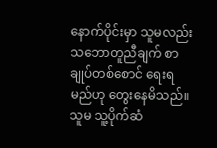နောက်ပိုင်းမှာ သူမလည်း သဘောတူညီချက် စာချုပ်တစ်စောင် ရေးရမည်ဟု တွေးနေမိသည်။
သူမ သူ့ပိုက်ဆံ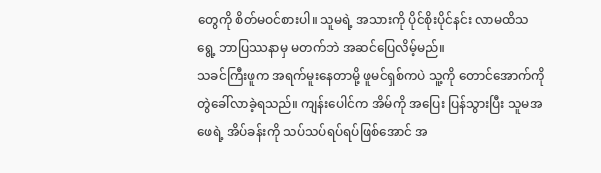တွေကို စိတ်မဝင်စားပါ။ သူမရဲ့ အသားကို ပိုင်စိုးပိုင်နင်း လာမထိသရွေ့ ဘာပြဿနာမှ မတက်ဘဲ အဆင်ပြေလိမ့်မည်။
သခင်ကြီးဖူက အရက်မူးနေတာမို့ ဖူမင်ရှစ်ကပဲ သူ့ကို တောင်အောက်ကို တွဲခေါ်လာခဲ့ရသည်။ ကျန်းပေါင်က အိမ်ကို အပြေး ပြန်သွားပြီး သူမအဖေရဲ့ အိပ်ခန်းကို သပ်သပ်ရပ်ရပ်ဖြစ်အောင် အ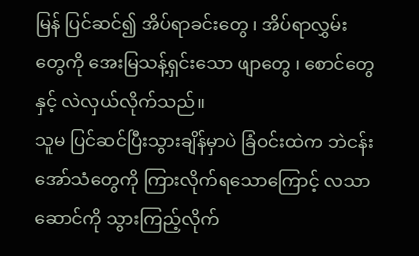မြန် ပြင်ဆင်၍ အိပ်ရာခင်းတွေ ၊ အိပ်ရာလွှမ်းတွေကို အေးမြသန့်ရှင်းသော ဖျာတွေ ၊ စောင်တွေနှင့် လဲလှယ်လိုက်သည်။
သူမ ပြင်ဆင်ပြီးသွားချိန်မှာပဲ ခြံဝင်းထဲက ဘဲငန်းအော်သံတွေကို ကြားလိုက်ရသောကြောင့် လသာဆောင်ကို သွားကြည့်လိုက်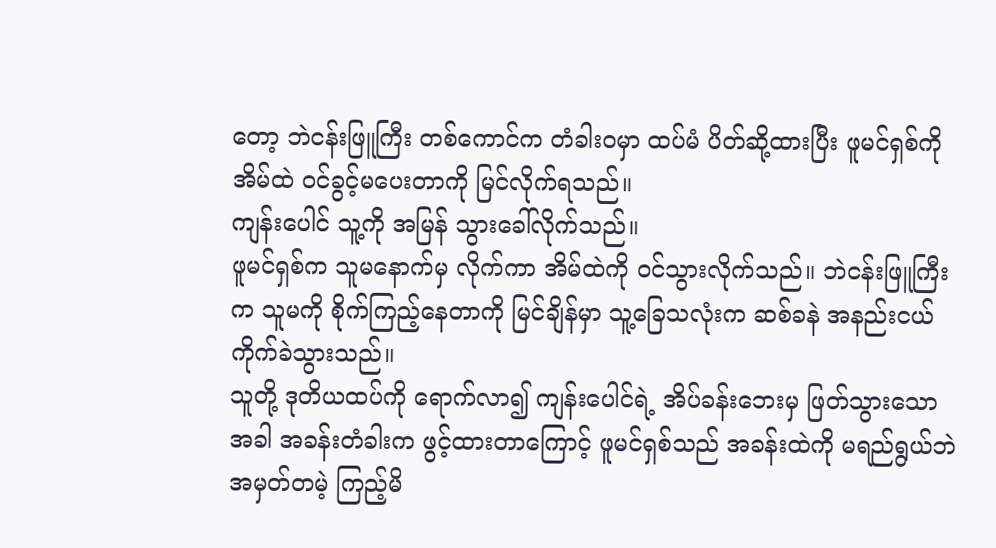တော့ ဘဲငန်းဖြူကြီး တစ်ကောင်က တံခါးဝမှာ ထပ်မံ ပိတ်ဆို့ထားပြီး ဖူမင်ရှစ်ကို အိမ်ထဲ ဝင်ခွင့်မပေးတာကို မြင်လိုက်ရသည်။
ကျန်းပေါင် သူ့ကို အမြန် သွားခေါ်လိုက်သည်။
ဖူမင်ရှစ်က သူမနောက်မှ လိုက်ကာ အိမ်ထဲကို ဝင်သွားလိုက်သည်။ ဘဲငန်းဖြူကြီးက သူမကို စိုက်ကြည့်နေတာကို မြင်ချိန်မှာ သူ့ခြေသလုံးက ဆစ်ခနဲ အနည်းငယ် ကိုက်ခဲသွားသည်။
သူတို့ ဒုတိယထပ်ကို ရောက်လာ၍ ကျန်းပေါင်ရဲ့ အိပ်ခန်းဘေးမှ ဖြတ်သွားသောအခါ အခန်းတံခါးက ဖွင့်ထားတာကြောင့် ဖူမင်ရှစ်သည် အခန်းထဲကို မရည်ရွယ်ဘဲ အမှတ်တမဲ့ ကြည့်မိ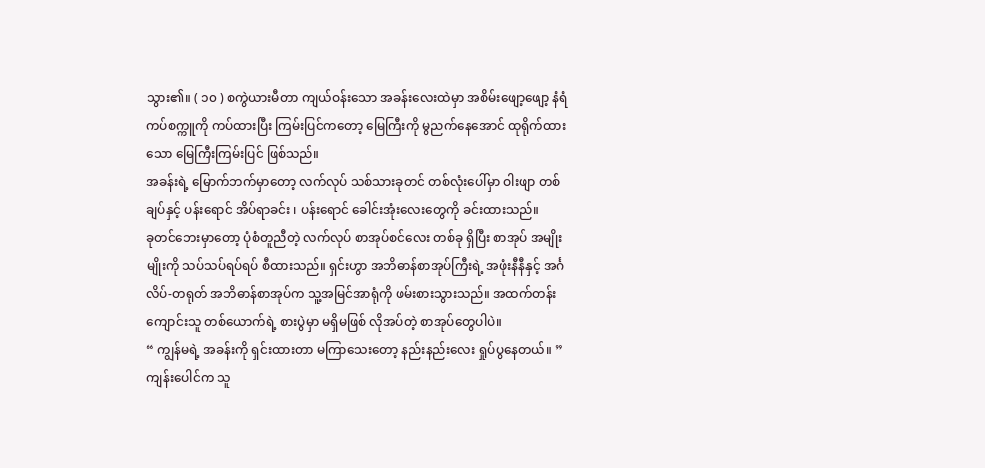သွား၏။ ( ၁၀ ) စကွဲယားမီတာ ကျယ်ဝန်းသော အခန်းလေးထဲမှာ အစိမ်းဖျော့ဖျော့ နံရံကပ်စက္ကူကို ကပ်ထားပြီး ကြမ်းပြင်ကတော့ မြေကြီးကို မွညက်နေအောင် ထုရိုက်ထားသော မြေကြီးကြမ်းပြင် ဖြစ်သည်။
အခန်းရဲ့ မြောက်ဘက်မှာတော့ လက်လုပ် သစ်သားခုတင် တစ်လုံးပေါ်မှာ ဝါးဖျာ တစ်ချပ်နှင့် ပန်းရောင် အိပ်ရာခင်း ၊ ပန်းရောင် ခေါင်းအုံးလေးတွေကို ခင်းထားသည်။
ခုတင်ဘေးမှာတော့ ပုံစံတူညီတဲ့ လက်လုပ် စာအုပ်စင်လေး တစ်ခု ရှိပြီး စာအုပ် အမျိုးမျိုးကို သပ်သပ်ရပ်ရပ် စီထားသည်။ ရှင်းဟွာ အဘိဓာန်စာအုပ်ကြီးရဲ့ အဖုံးနီနီနှင့် အင်္ဂလိပ်-တရုတ် အဘိဓာန်စာအုပ်က သူ့အမြင်အာရုံကို ဖမ်းစားသွားသည်။ အထက်တန်းကျောင်းသူ တစ်ယောက်ရဲ့ စားပွဲမှာ မရှိမဖြစ် လိုအပ်တဲ့ စာအုပ်တွေပါပဲ။
“ ကျွန်မရဲ့ အခန်းကို ရှင်းထားတာ မကြာသေးတော့ နည်းနည်းလေး ရှုပ်ပွနေတယ်။ ” ကျန်းပေါင်က သူ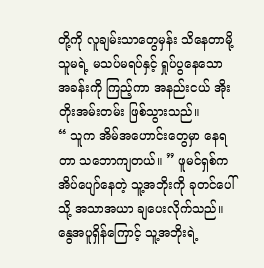တို့ကို လူချမ်းသာတွေမှန်း သိနေတာမို့ သူမရဲ့ မသပ်မရပ်နှင့် ရှုပ်ပွနေသော အခန်းကို ကြည့်ကာ အနည်းငယ် အိုးတိုးအမ်းတမ်း ဖြစ်သွားသည်။
“ သူက အိမ်အဟောင်းတွေမှာ နေရတာ သဘောကျတယ်။ ” ဖူမင်ရှစ်က အိပ်ပျော်နေတဲ့ သူ့အဘိုးကို ခုတင်ပေါ်သို့ အသာအယာ ချပေးလိုက်သည်။ နွေအပူရှိန်ကြောင့် သူ့အဘိုးရဲ့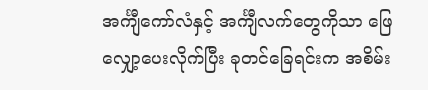အင်္ကျီကော်လံနှင့် အင်္ကျီလက်တွေကိုသာ ဖြေလျှော့ပေးလိုက်ပြီး ခုတင်ခြေရင်းက အစိမ်း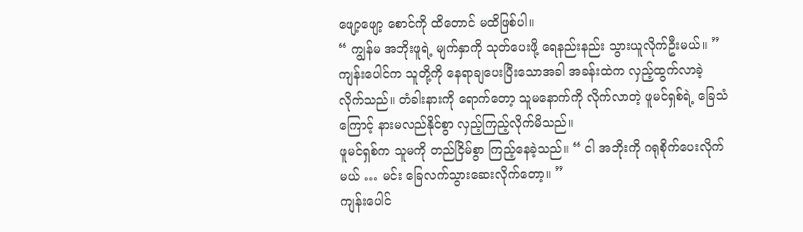ဖျော့ဖျော့ စောင်ကို ထိတောင် မထိဖြစ်ပါ။
“ ကျွန်မ အဘိုးဖူရဲ့ မျက်နှာကို သုတ်ပေးဖို့ ရေနည်းနည်း သွားယူလိုက်ဦးမယ်။ ”
ကျန်းပေါင်က သူတို့ကို နေရာချပေးပြီးသောအခါ အခန်းထဲက လှည့်ထွက်လာခဲ့လိုက်သည်။ တံခါးနားကို ရောက်တော့ သူမနောက်ကို လိုက်လာတဲ့ ဖူမင်ရှစ်ရဲ့ ခြေသံကြောင့် နားမလည်နိုင်စွာ လှည့်ကြည့်လိုက်မိသည်။
ဖူမင်ရှစ်က သူမကို တည်ငြိမ်စွာ ကြည့်နေခဲ့သည်။ “ ငါ အဘိုးကို ဂရုစိုက်ပေးလိုက်မယ် … မင်း ခြေလက်သွားဆေးလိုက်တော့။ ”
ကျန်းပေါင်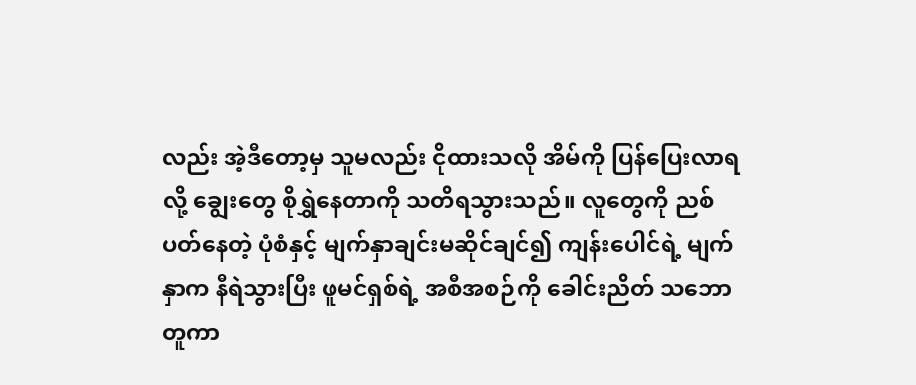လည်း အဲ့ဒီတော့မှ သူမလည်း ငိုထားသလို အိမ်ကို ပြန်ပြေးလာရလို့ ချွေးတွေ စိုရွှဲနေတာကို သတိရသွားသည်။ လူတွေကို ညစ်ပတ်နေတဲ့ ပုံစံနှင့် မျက်နှာချင်းမဆိုင်ချင်၍ ကျန်းပေါင်ရဲ့ မျက်နှာက နီရဲသွားပြီး ဖူမင်ရှစ်ရဲ့ အစီအစဉ်ကို ခေါင်းညိတ် သဘောတူကာ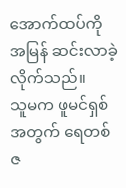အောက်ထပ်ကို အမြန် ဆင်းလာခဲ့လိုက်သည်။
သူမက ဖူမင်ရှစ်အတွက် ရေတစ်ဇ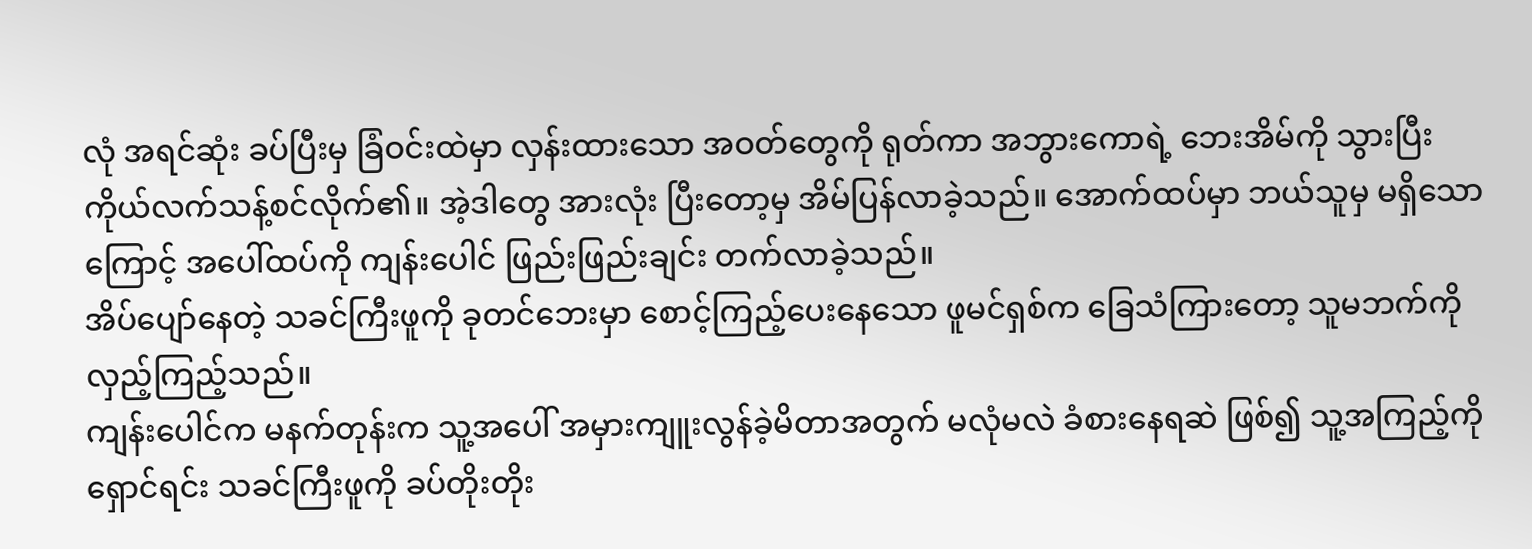လုံ အရင်ဆုံး ခပ်ပြီးမှ ခြံဝင်းထဲမှာ လှန်းထားသော အဝတ်တွေကို ရုတ်ကာ အဘွားကောရဲ့ ဘေးအိမ်ကို သွားပြီး ကိုယ်လက်သန့်စင်လိုက်၏။ အဲ့ဒါတွေ အားလုံး ပြီးတော့မှ အိမ်ပြန်လာခဲ့သည်။ အောက်ထပ်မှာ ဘယ်သူမှ မရှိသောကြောင့် အပေါ်ထပ်ကို ကျန်းပေါင် ဖြည်းဖြည်းချင်း တက်လာခဲ့သည်။
အိပ်ပျော်နေတဲ့ သခင်ကြီးဖူကို ခုတင်ဘေးမှာ စောင့်ကြည့်ပေးနေသော ဖူမင်ရှစ်က ခြေသံကြားတော့ သူမဘက်ကို လှည့်ကြည့်သည်။
ကျန်းပေါင်က မနက်တုန်းက သူ့အပေါ် အမှားကျူးလွန်ခဲ့မိတာအတွက် မလုံမလဲ ခံစားနေရဆဲ ဖြစ်၍ သူ့အကြည့်ကို ရှောင်ရင်း သခင်ကြီးဖူကို ခပ်တိုးတိုး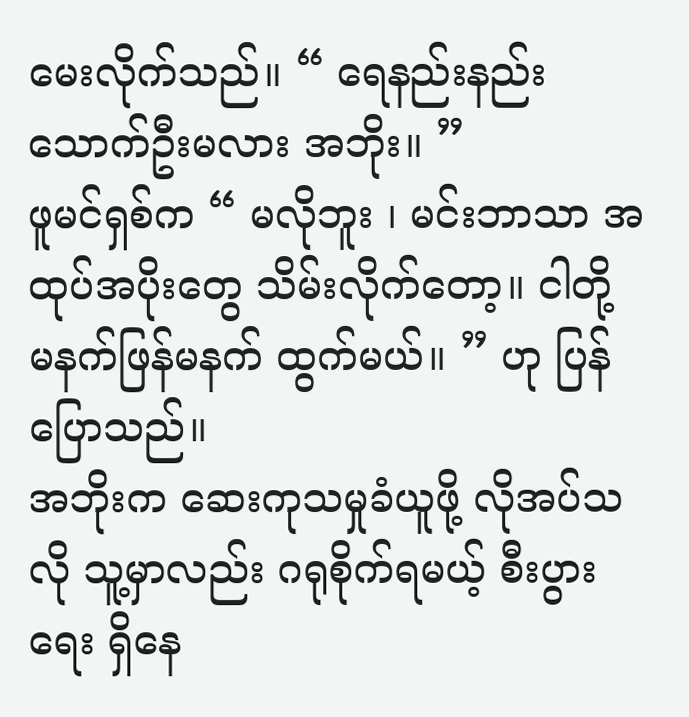မေးလိုက်သည်။ “ ရေနည်းနည်း သောက်ဦးမလား အဘိုး။ ”
ဖူမင်ရှစ်က “ မလိုဘူး ၊ မင်းဘာသာ အထုပ်အပိုးတွေ သိမ်းလိုက်တော့။ ငါတို့ မနက်ဖြန်မနက် ထွက်မယ်။ ” ဟု ပြန်ပြောသည်။
အဘိုးက ဆေးကုသမှုခံယူဖို့ လိုအပ်သလို သူ့မှာလည်း ဂရုစိုက်ရမယ့် စီးပွားရေး ရှိနေ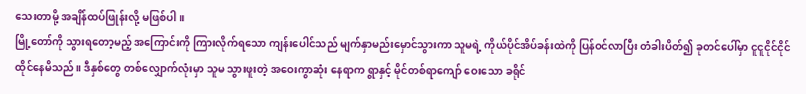သေးတာမို့ အချိန်ထပ်ဖြုန်းလို့ မဖြစ်ပါ။
မြို့တော်ကို သွားရတော့မည့် အကြောင်းကို ကြားလိုက်ရသော ကျန်းပေါင်သည် မျက်နှာမည်းမှောင်သွားကာ သူမရဲ့ ကိုယ်ပိုင်အိပ်ခန်းထဲကို ပြန်ဝင်လာပြီး တံခါးပိတ်၍ ခုတင်ပေါ်မှာ ငူငူငိုင်ငိုင် ထိုင်နေမိသည်။ ဒီနှစ်တွေ တစ်လျှောက်လုံးမှာ သူမ သွားဖူးတဲ့ အဝေးကွာဆုံး နေရာက ရွာနှင့် မိုင်တစ်ရာကျော် ဝေးသော ခရိုင်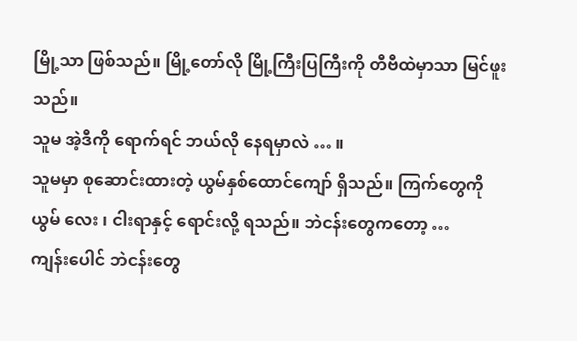မြို့သာ ဖြစ်သည်။ မြို့တော်လို မြို့ကြီးပြကြီးကို တီဗီထဲမှာသာ မြင်ဖူးသည်။
သူမ အဲ့ဒီကို ရောက်ရင် ဘယ်လို နေရမှာလဲ … ။
သူမမှာ စုဆောင်းထားတဲ့ ယွမ်နှစ်ထောင်ကျော် ရှိသည်။ ကြက်တွေကို ယွမ် လေး ၊ ငါးရာနှင့် ရောင်းလို့ ရသည်။ ဘဲငန်းတွေကတော့ …
ကျန်းပေါင် ဘဲငန်းတွေ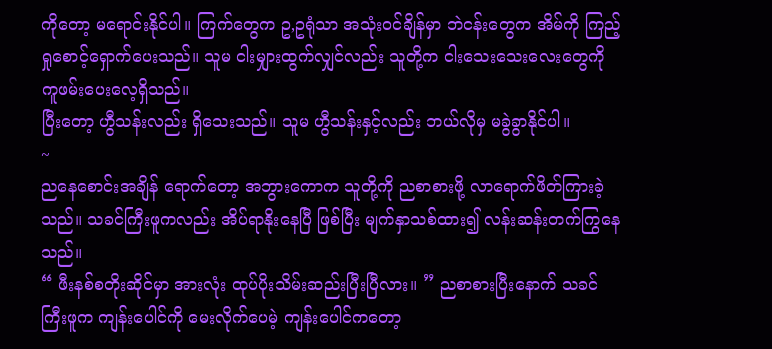ကိုတော့ မရောင်းနိုင်ပါ။ ကြက်တွေက ဥ,ဥရုံသာ အသုံးဝင်ချိန်မှာ ဘဲငန်းတွေက အိမ်ကို ကြည့်ရှုစောင့်ရှောက်ပေးသည်။ သူမ ငါးမျှားထွက်လျှင်လည်း သူတို့က ငါးသေးသေးလေးတွေကို ကူဖမ်းပေးလေ့ရှိသည်။
ပြီးတော့ ဟွီသန်းလည်း ရှိသေးသည်။ သူမ ဟွီသန်းနှင့်လည်း ဘယ်လိုမှ မခွဲခွာနိုင်ပါ။
~
ညနေစောင်းအချိန် ရောက်တော့ အဘွားကောက သူတို့ကို ညစာစားဖို့ လာရောက်ဖိတ်ကြားခဲ့သည်။ သခင်ကြီးဖူကလည်း အိပ်ရာနိုးနေပြီ ဖြစ်ပြီး မျက်နှာသစ်ထား၍ လန်းဆန်းတက်ကြွနေသည်။
“ ဖီးနစ်စတိုးဆိုင်မှာ အားလုံး ထုပ်ပိုးသိမ်းဆည်းပြီးပြီလား။ ” ညစာစားပြီးနောက် သခင်ကြီးဖူက ကျန်းပေါင်ကို မေးလိုက်ပေမဲ့ ကျန်းပေါင်ကတော့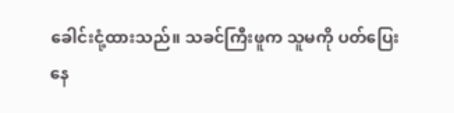ခေါင်းငုံ့ထားသည်။ သခင်ကြီးဖူက သူမကို ပတ်ပြေးနေ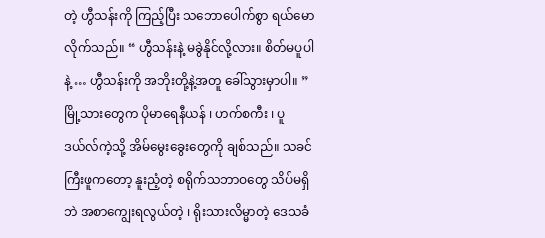တဲ့ ဟွီသန်းကို ကြည့်ပြီး သဘောပေါက်စွာ ရယ်မောလိုက်သည်။ “ ဟွီသန်းနဲ့ မခွဲနိုင်လို့လား။ စိတ်မပူပါနဲ့ … ဟွီသန်းကို အဘိုးတို့နဲ့အတူ ခေါ်သွားမှာပါ။ ”
မြို့သားတွေက ပိုမာရေနီယန် ၊ ဟက်စကီး ၊ ပူဒယ်လ်ကဲ့သို့ အိမ်မွေးခွေးတွေကို ချစ်သည်။ သခင်ကြီးဖူကတော့ နူးညံ့တဲ့ စရိုက်သဘာဝတွေ သိပ်မရှိဘဲ အစာကျွေးရလွယ်တဲ့ ၊ ရိုးသားလိမ္မာတဲ့ ဒေသခံ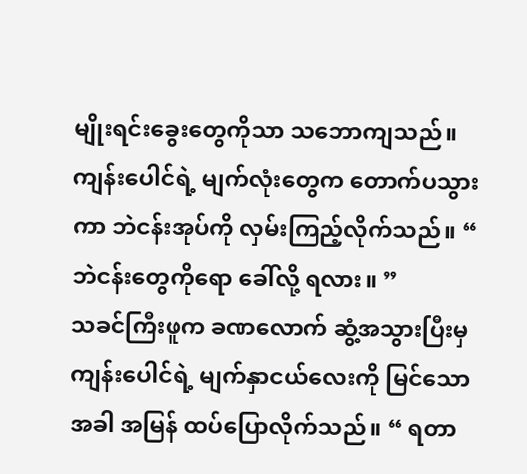မျိုးရင်းခွေးတွေကိုသာ သဘောကျသည်။
ကျန်းပေါင်ရဲ့ မျက်လုံးတွေက တောက်ပသွားကာ ဘဲငန်းအုပ်ကို လှမ်းကြည့်လိုက်သည်။ “ ဘဲငန်းတွေကိုရော ခေါ်လို့ ရလား။ ”
သခင်ကြီးဖူက ခဏလောက် ဆွံ့အသွားပြီးမှ ကျန်းပေါင်ရဲ့ မျက်နှာငယ်လေးကို မြင်သောအခါ အမြန် ထပ်ပြောလိုက်သည်။ “ ရတာ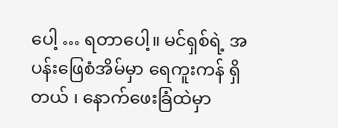ပေါ့ … ရတာပေါ့။ မင်ရှစ်ရဲ့ အပန်းဖြေစံအိမ်မှာ ရေကူးကန် ရှိတယ် ၊ နောက်ဖေးခြံထဲမှာ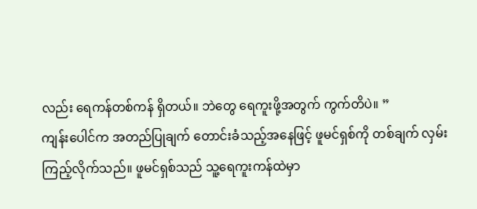လည်း ရေကန်တစ်ကန် ရှိတယ်။ ဘဲတွေ ရေကူးဖို့အတွက် ကွက်တိပဲ။ ”
ကျန်းပေါင်က အတည်ပြုချက် တောင်းခံသည့်အနေဖြင့် ဖူမင်ရှစ်ကို တစ်ချက် လှမ်းကြည့်လိုက်သည်။ ဖူမင်ရှစ်သည် သူ့ရေကူးကန်ထဲမှာ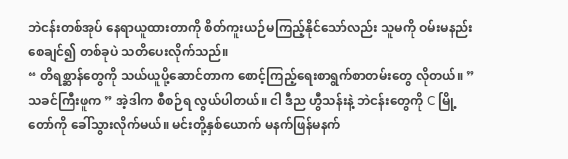ဘဲငန်းတစ်အုပ် နေရာယူထားတာကို စိတ်ကူးယဉ်မကြည့်နိုင်သော်လည်း သူမကို ဝမ်းမနည်းစေချင်၍ တစ်ခုပဲ သတိပေးလိုက်သည်။
“ တိရစ္ဆာန်တွေကို သယ်ယူပို့ဆောင်တာက စောင့်ကြည့်ရေးစာရွက်စာတမ်းတွေ လိုတယ်။ ”
သခင်ကြီးဖူက ” အဲ့ဒါက စီစဉ်ရ လွယ်ပါတယ်။ ငါ ဒီည ဟွီသန်းနဲ့ ဘဲငန်းတွေကို C မြို့တော်ကို ခေါ်သွားလိုက်မယ်။ မင်းတို့နှစ်ယောက် မနက်ဖြန်မနက်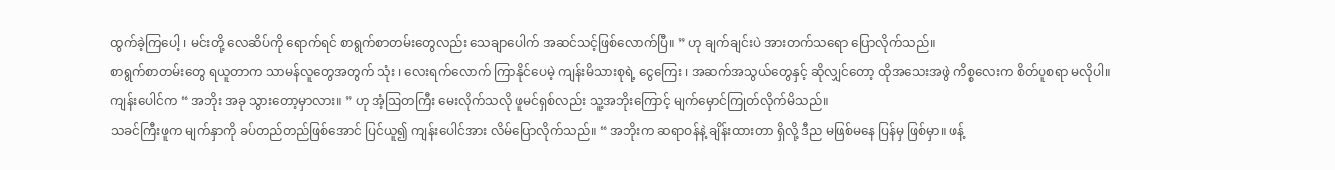ထွက်ခဲ့ကြပေါ့ ၊ မင်းတို့ လေဆိပ်ကို ရောက်ရင် စာရွက်စာတမ်းတွေလည်း သေချာပေါက် အဆင်သင့်ဖြစ်လောက်ပြီ။ ” ဟု ချက်ချင်းပဲ အားတက်သရော ပြောလိုက်သည်။
စာရွက်စာတမ်းတွေ ရယူတာက သာမန်လူတွေအတွက် သုံး ၊ လေးရက်လောက် ကြာနိုင်ပေမဲ့ ကျန်းမိသားစုရဲ့ ငွေကြေး ၊ အဆက်အသွယ်တွေနှင့် ဆိုလျှင်တော့ ထိုအသေးအဖွဲ ကိစ္စလေးက စိတ်ပူစရာ မလိုပါ။
ကျန်းပေါင်က “ အဘိုး အခု သွားတော့မှာလား။ ” ဟု အံ့ဩတကြီး မေးလိုက်သလို ဖူမင်ရှစ်လည်း သူ့အဘိုးကြောင့် မျက်မှောင်ကြုတ်လိုက်မိသည်။
သခင်ကြီးဖူက မျက်နှာကို ခပ်တည်တည်ဖြစ်အောင် ပြင်ယူ၍ ကျန်းပေါင်အား လိမ်ပြောလိုက်သည်။ “ အဘိုးက ဆရာဝန်နဲ့ ချိန်းထားတာ ရှိလို့ ဒီည မဖြစ်မနေ ပြန်မှ ဖြစ်မှာ။ ဖန့်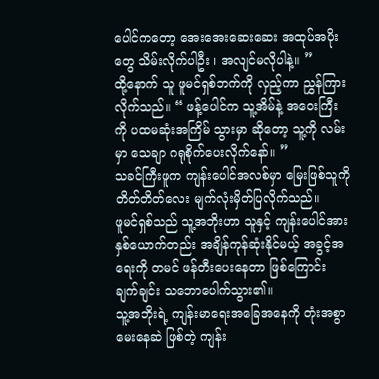ပေါင်ကတော့ အေးအေးဆေးဆေး အထုပ်အပိုးတွေ သိမ်းလိုက်ပါဦး ၊ အလျင်မလိုပါနဲ့။ ”
ထို့နောက် သူ ဖူမင်ရှစ်ဘက်ကို လှည့်ကာ ညွှန်ကြားလိုက်သည်။ “ ဖန့်ပေါင်က သူ့အိမ်နဲ့ အဝေးကြီးကို ပထမဆုံးအကြိမ် သွားမှာ ဆိုတော့ သူ့ကို လမ်းမှာ သေချာ ဂရုစိုက်ပေးလိုက်နော်။ ”
သခင်ကြီးဖူက ကျန်းပေါင်အလစ်မှာ မြေးဖြစ်သူကို တိတ်တိတ်လေး မျက်လုံးမှိတ်ပြလိုက်သည်။
ဖူမင်ရှစ်သည် သူ့အဘိုးဟာ သူနှင့် ကျန်းပေါင်အား နှစ်ယောက်တည်း အချိန်ကုန်ဆုံးနိုင်မယ့် အခွင့်အရေးကို တမင် ဖန်တီးပေးနေတာ ဖြစ်ကြောင်း ချက်ချင်း သဘောပေါက်သွား၏။
သူ့အဘိုးရဲ့ ကျန်းမာရေးအခြေအနေကို တုံးအစွာ မေးနေဆဲ ဖြစ်တဲ့ ကျန်း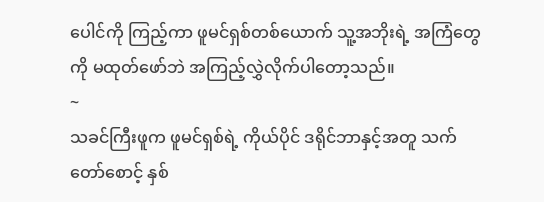ပေါင်ကို ကြည့်ကာ ဖူမင်ရှစ်တစ်ယောက် သူ့အဘိုးရဲ့ အကြံတွေကို မထုတ်ဖော်ဘဲ အကြည့်လွှဲလိုက်ပါတော့သည်။
~
သခင်ကြီးဖူက ဖူမင်ရှစ်ရဲ့ ကိုယ်ပိုင် ဒရိုင်ဘာနှင့်အတူ သက်တော်စောင့် နှစ်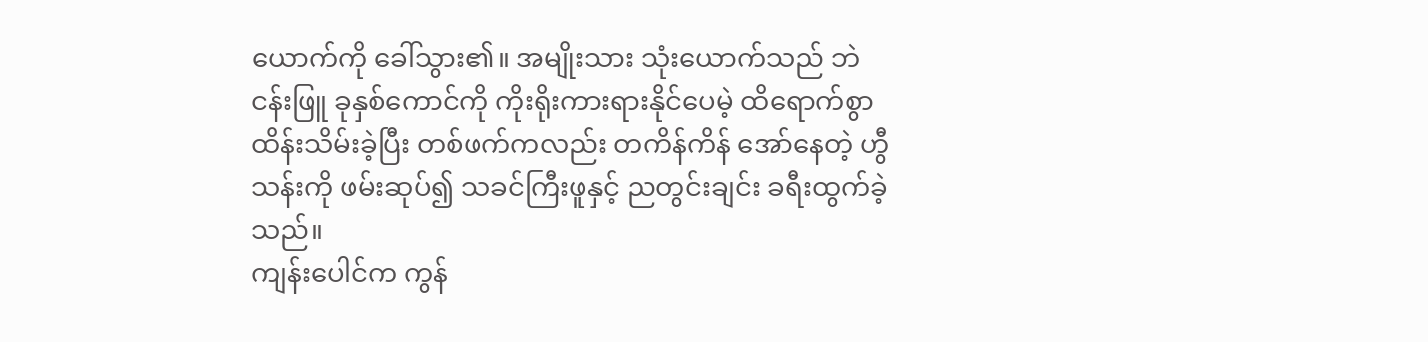ယောက်ကို ခေါ်သွား၏။ အမျိုးသား သုံးယောက်သည် ဘဲငန်းဖြူ ခုနှစ်ကောင်ကို ကိုးရိုးကားရားနိုင်ပေမဲ့ ထိရောက်စွာ ထိန်းသိမ်းခဲ့ပြီး တစ်ဖက်ကလည်း တကိန်ကိန် အော်နေတဲ့ ဟွီသန်းကို ဖမ်းဆုပ်၍ သခင်ကြီးဖူနှင့် ညတွင်းချင်း ခရီးထွက်ခဲ့သည်။
ကျန်းပေါင်က ကွန်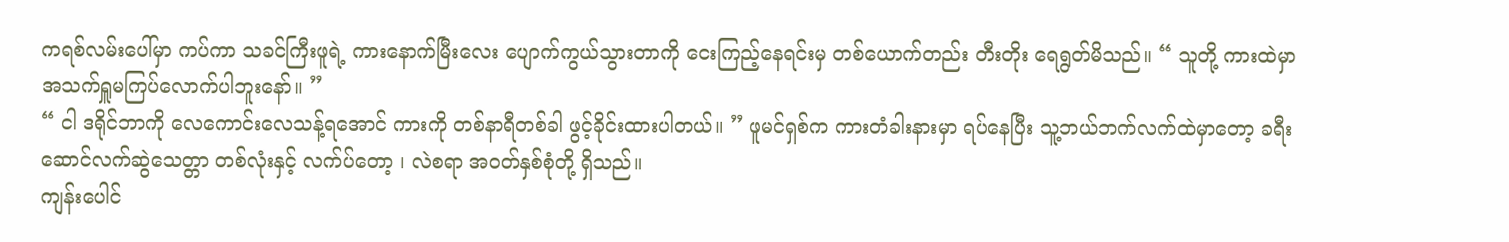ကရစ်လမ်းပေါ်မှာ ကပ်ကာ သခင်ကြီးဖူရဲ့ ကားနောက်မြီးလေး ပျောက်ကွယ်သွားတာကို ငေးကြည့်နေရင်းမှ တစ်ယောက်တည်း တီးတိုး ရေရွတ်မိသည်။ “ သူတို့ ကားထဲမှာ အသက်ရှူမကြပ်လောက်ပါဘူးနော်။ ”
“ ငါ ဒရိုင်ဘာကို လေကောင်းလေသန့်ရအောင် ကားကို တစ်နာရီတစ်ခါ ဖွင့်ခိုင်းထားပါတယ်။ ” ဖူမင်ရှစ်က ကားတံခါးနားမှာ ရပ်နေပြီး သူ့ဘယ်ဘက်လက်ထဲမှာတော့ ခရီးဆောင်လက်ဆွဲသေတ္တာ တစ်လုံးနှင့် လက်ပ်တော့ ၊ လဲစရာ အဝတ်နှစ်စုံတို့ ရှိသည်။
ကျန်းပေါင်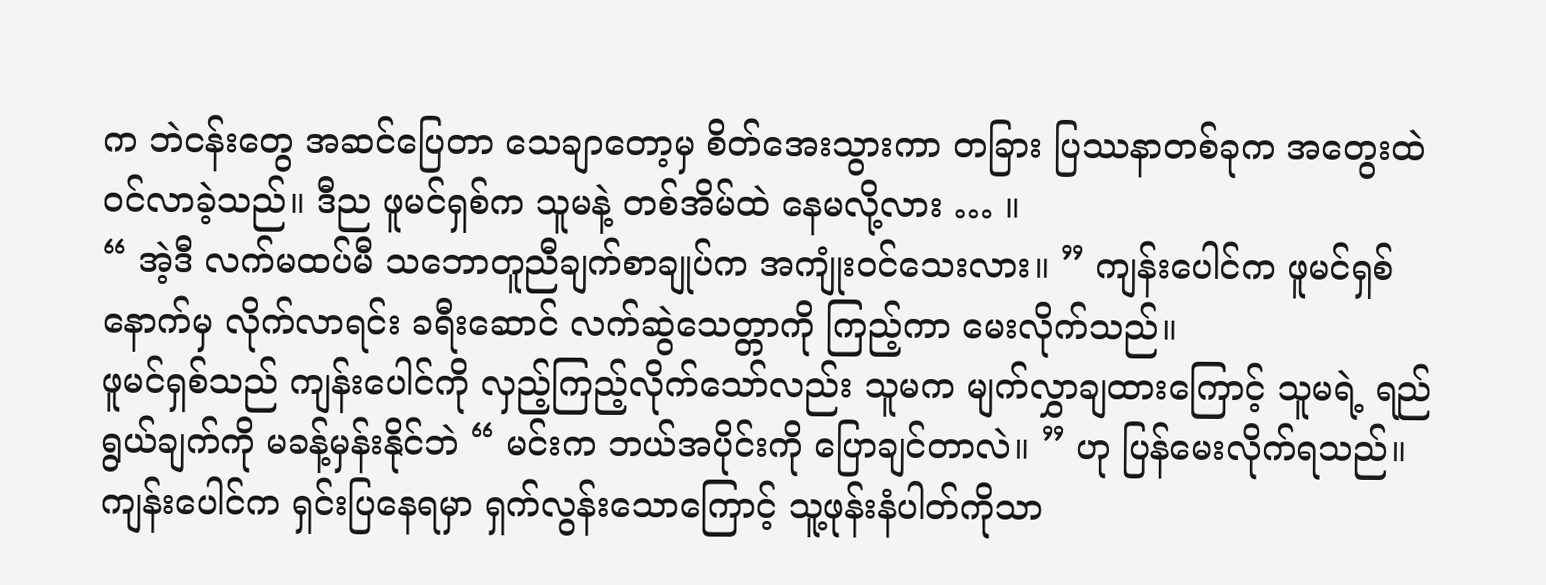က ဘဲငန်းတွေ အဆင်ပြေတာ သေချာတော့မှ စိတ်အေးသွားကာ တခြား ပြဿနာတစ်ခုက အတွေးထဲ ဝင်လာခဲ့သည်။ ဒီည ဖူမင်ရှစ်က သူမနဲ့ တစ်အိမ်ထဲ နေမလို့လား … ။
“ အဲ့ဒီ လက်မထပ်မီ သဘောတူညီချက်စာချုပ်က အကျုံးဝင်သေးလား။ ” ကျန်းပေါင်က ဖူမင်ရှစ်နောက်မှ လိုက်လာရင်း ခရီးဆောင် လက်ဆွဲသေတ္တာကို ကြည့်ကာ မေးလိုက်သည်။
ဖူမင်ရှစ်သည် ကျန်းပေါင်ကို လှည့်ကြည့်လိုက်သော်လည်း သူမက မျက်လွှာချထားကြောင့် သူမရဲ့ ရည်ရွယ်ချက်ကို မခန့်မှန်းနိုင်ဘဲ “ မင်းက ဘယ်အပိုင်းကို ပြောချင်တာလဲ။ ” ဟု ပြန်မေးလိုက်ရသည်။
ကျန်းပေါင်က ရှင်းပြနေရမှာ ရှက်လွန်းသောကြောင့် သူ့ဖုန်းနံပါတ်ကိုသာ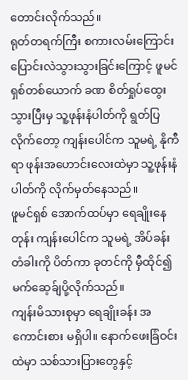တောင်းလိုက်သည်။
ရုတ်တရက်ကြီး စကားလမ်းကြောင်း ပြောင်းလဲသွားသွားခြင်းကြောင့် ဖူမင်ရှစ်တစ်ယောက် ခဏ စိတ်ရှုပ်ထွေးသွားပြီးမှ သူ့ဖုန်းနံပါတ်ကို ရွတ်ပြလိုက်တော့ ကျန်းပေါင်က သူမရဲ့ နိုကီရာ ဖုန်းအဟောင်းလေးထဲမှာ သူ့ဖုန်းနံပါတ်ကို လိုက်မှတ်နေသည်။
ဖူမင်ရှစ် အောက်ထပ်မှာ ရေချိုးနေတုန်း ကျန်းပေါင်က သူမရဲ့ အိပ်ခန်းတံခါးကို ပိတ်ကာ ခုတင်ကို မှီထိုင်၍ မက်ဆေ့ခ်ျပို့လိုက်သည်။
ကျန်းမိသားစုမှာ ရေချိုးခန်း အကောင်းစား မရှိပါ။ နောက်ဖေးခြံဝင်းထဲမှာ သစ်သားပြားတွေနှင့်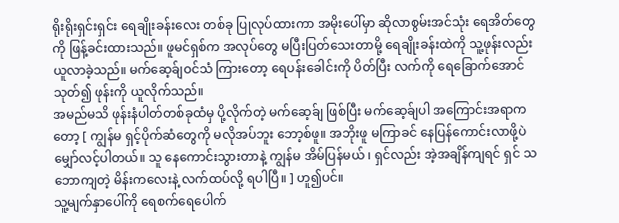ရိုးရိုးရှင်းရှင်း ရေချိုးခန်းလေး တစ်ခု ပြုလုပ်ထားကာ အမိုးပေါ်မှာ ဆိုလာစွမ်းအင်သုံး ရေအိတ်တွေကို ဖြန့်ခင်းထားသည်။ ဖူမင်ရှစ်က အလုပ်တွေ မပြီးပြတ်သေးတာမို့ ရေချိုးခန်းထဲကို သူ့ဖုန်းလည်း ယူလာခဲ့သည်။ မက်ဆေ့ခ်ျဝင်သံ ကြားတော့ ရေပန်းခေါင်းကို ပိတ်ပြီး လက်ကို ရေခြောက်အောင် သုတ်၍ ဖုန်းကို ယူလိုက်သည်။
အမည်မသိ ဖုန်းနံပါတ်တစ်ခုထံမှ ပို့လိုက်တဲ့ မက်ဆေ့ခ်ျ ဖြစ်ပြီး မက်ဆေ့ခ်ျပါ အကြောင်းအရာကတော့ [ ကျွန်မ ရှင့်ပိုက်ဆံတွေကို မလိုအပ်ဘူး ဘော့စ်ဖူ။ အဘိုးဖူ မကြာခင် နေပြန်ကောင်းလာဖို့ပဲ မျှော်လင့်ပါတယ်။ သူ နေကောင်းသွားတာနဲ့ ကျွန်မ အိမ်ပြန်မယ် ၊ ရှင်လည်း အဲ့အချိန်ကျရင် ရှင် သဘောကျတဲ့ မိန်းကလေးနဲ့ လက်ထပ်လို့ ရပါပြီ။ ] ဟူ၍ပင်။
သူ့မျက်နှာပေါ်ကို ရေစက်ရေပေါက်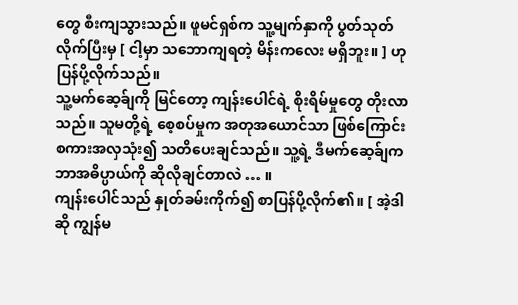တွေ စီးကျသွားသည်။ ဖူမင်ရှစ်က သူ့မျက်နှာကို ပွတ်သုတ်လိုက်ပြီးမှ [ ငါ့မှာ သဘောကျရတဲ့ မိန်းကလေး မရှိဘူး။ ] ဟု ပြန်ပို့လိုက်သည်။
သူ့မက်ဆေ့ခ်ျကို မြင်တော့ ကျန်းပေါင်ရဲ့ စိုးရိမ်မှုတွေ တိုးလာသည်။ သူမတို့ရဲ့ စေ့စပ်မှုက အတုအယောင်သာ ဖြစ်ကြောင်း စကားအလှသုံး၍ သတိပေးချင်သည်။ သူ့ရဲ့ ဒီမက်ဆေ့ခ်ျက ဘာအဓိပ္ပာယ်ကို ဆိုလိုချင်တာလဲ … ။
ကျန်းပေါင်သည် နှုတ်ခမ်းကိုက်၍ စာပြန်ပို့လိုက်၏။ [ အဲ့ဒါဆို ကျွန်မ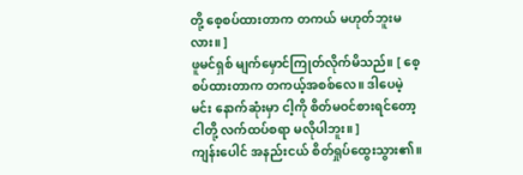တို့ စေ့စပ်ထားတာက တကယ် မဟုတ်ဘူးမလား။ ]
ဖူမင်ရှစ် မျက်မှောင်ကြုတ်လိုက်မိသည်။ [ စေ့စပ်ထားတာက တကယ့်အစစ်လေ။ ဒါပေမဲ့ မင်း နောက်ဆုံးမှာ ငါ့ကို စိတ်မဝင်စားရင်တော့ ငါတို့ လက်ထပ်စရာ မလိုပါဘူး။ ]
ကျန်းပေါင် အနည်းငယ် စိတ်ရှုပ်ထွေးသွား၏။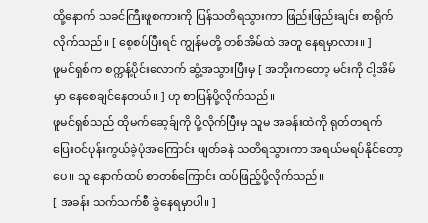ထို့နောက် သခင်ကြီးဖူစကားကို ပြန်သတိရသွားကာ ဖြည်းဖြည်းချင်း စာရိုက်လိုက်သည်။ [ စေ့စပ်ပြီးရင် ကျွန်မတို့ တစ်အိမ်ထဲ အတူ နေရမှာလား။ ]
ဖူမင်ရှစ်က စက္ကန့်ပိုင်းလောက် ဆွံ့အသွားပြီးမှ [ အဘိုးကတော့ မင်းကို ငါ့အိမ်မှာ နေစေချင်နေတယ်။ ] ဟု စာပြန်ပို့လိုက်သည်။
ဖူမင်ရှစ်သည် ထိုမက်ဆေ့ခ်ျကို ပို့လိုက်ပြီးမှ သူမ အခန်းထဲကို ရုတ်တရက် ပြေးဝင်ပုန်းကွယ်ခဲ့ပုံအကြောင်း ဖျတ်ခနဲ သတိရသွားကာ အရယ်မရပ်နိုင်တော့ပေ။ သူ နောက်ထပ် စာတစ်ကြောင်း ထပ်ဖြည့်ပို့လိုက်သည်။
[ အခန်း သက်သက်စီ ခွဲနေရမှာပါ။ ]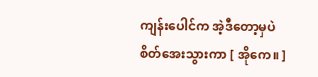ကျန်းပေါင်က အဲ့ဒီတော့မှပဲ စိတ်အေးသွားကာ [ အိုကေ။ ]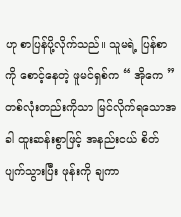ဟု စာပြန်ပို့လိုက်သည်။ သူမရဲ့ ပြန်စာကို စောင့်နေတဲ့ ဖူမင်ရှစ်က “ အိုကေ ” တစ်လုံးတည်းကိုသာ မြင်လိုက်ရသောအခါ ထူးဆန်းစွာဖြင့် အနည်းငယ် စိတ်ပျက်သွားပြီး ဖုန်းကို ချကာ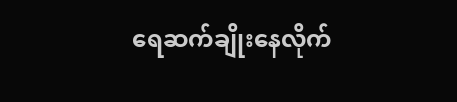ရေဆက်ချိုးနေလိုက်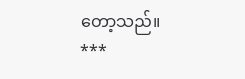တော့သည်။
***